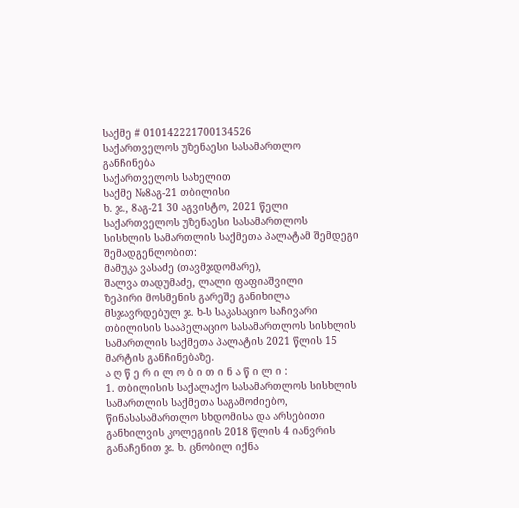საქმე # 010142221700134526
საქართველოს უზენაესი სასამართლო
განჩინება
საქართველოს სახელით
საქმე №8აგ-21 თბილისი
ხ. ჯ., 8აგ-21 30 აგვისტო, 2021 წელი
საქართველოს უზენაესი სასამართლოს
სისხლის სამართლის საქმეთა პალატამ შემდეგი შემადგენლობით:
მამუკა ვასაძე (თავმჯდომარე),
შალვა თადუმაძე, ლალი ფაფიაშვილი
ზეპირი მოსმენის გარეშე განიხილა მსჯავრდებულ ჯ. ხ-ს საკასაციო საჩივარი თბილისის სააპელაციო სასამართლოს სისხლის სამართლის საქმეთა პალატის 2021 წლის 15 მარტის განჩინებაზე.
ა ღ წ ე რ ი ლ ო ბ ი თ ი ნ ა წ ი ლ ი :
1. თბილისის საქალაქო სასამართლოს სისხლის სამართლის საქმეთა საგამოძიებო, წინასასამართლო სხდომისა და არსებითი განხილვის კოლეგიის 2018 წლის 4 იანვრის განაჩენით ჯ. ხ. ცნობილ იქნა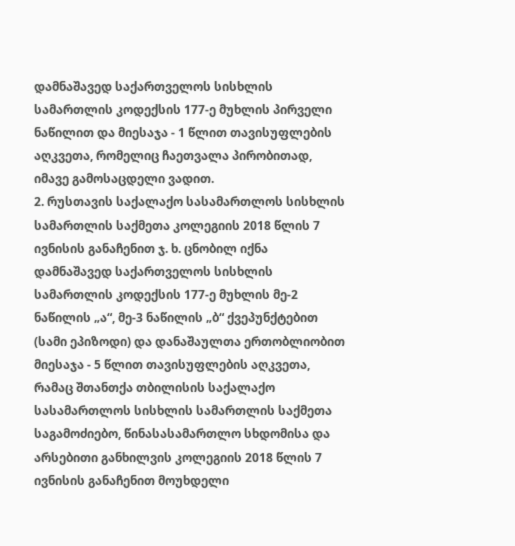დამნაშავედ საქართველოს სისხლის სამართლის კოდექსის 177-ე მუხლის პირველი ნაწილით და მიესაჯა - 1 წლით თავისუფლების აღკვეთა, რომელიც ჩაეთვალა პირობითად, იმავე გამოსაცდელი ვადით.
2. რუსთავის საქალაქო სასამართლოს სისხლის სამართლის საქმეთა კოლეგიის 2018 წლის 7 ივნისის განაჩენით ჯ. ხ. ცნობილ იქნა დამნაშავედ საქართველოს სისხლის სამართლის კოდექსის 177-ე მუხლის მე-2 ნაწილის „ა“, მე-3 ნაწილის „ბ“ ქვეპუნქტებით (სამი ეპიზოდი) და დანაშაულთა ერთობლიობით მიესაჯა - 5 წლით თავისუფლების აღკვეთა, რამაც შთანთქა თბილისის საქალაქო სასამართლოს სისხლის სამართლის საქმეთა საგამოძიებო, წინასასამართლო სხდომისა და არსებითი განხილვის კოლეგიის 2018 წლის 7 ივნისის განაჩენით მოუხდელი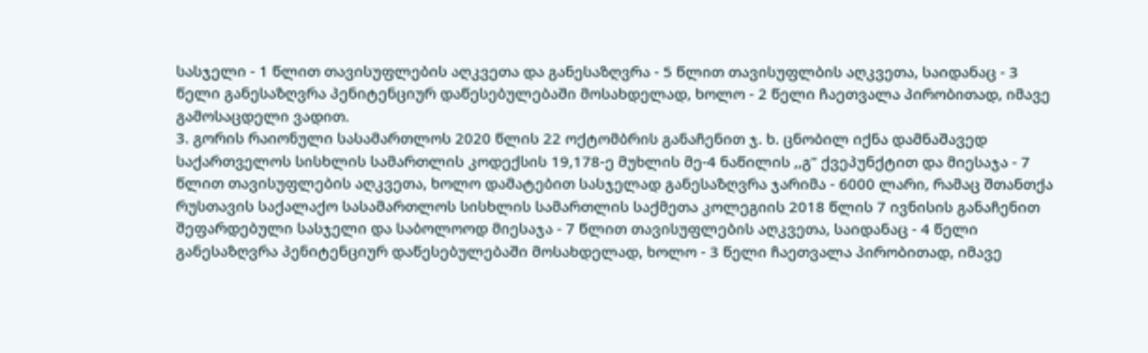სასჯელი - 1 წლით თავისუფლების აღკვეთა და განესაზღვრა - 5 წლით თავისუფლბის აღკვეთა, საიდანაც - 3 წელი განესაზღვრა პენიტენციურ დაწესებულებაში მოსახდელად, ხოლო - 2 წელი ჩაეთვალა პირობითად, იმავე გამოსაცდელი ვადით.
3. გორის რაიონული სასამართლოს 2020 წლის 22 ოქტომბრის განაჩენით ჯ. ხ. ცნობილ იქნა დამნაშავედ საქართველოს სისხლის სამართლის კოდექსის 19,178-ე მუხლის მე-4 ნაწილის ,,გ“ ქვეპუნქტით და მიესაჯა - 7 წლით თავისუფლების აღკვეთა, ხოლო დამატებით სასჯელად განესაზღვრა ჯარიმა - 6000 ლარი, რამაც შთანთქა რუსთავის საქალაქო სასამართლოს სისხლის სამართლის საქმეთა კოლეგიის 2018 წლის 7 ივნისის განაჩენით შეფარდებული სასჯელი და საბოლოოდ მიესაჯა - 7 წლით თავისუფლების აღკვეთა, საიდანაც - 4 წელი განესაზღვრა პენიტენციურ დაწესებულებაში მოსახდელად, ხოლო - 3 წელი ჩაეთვალა პირობითად, იმავე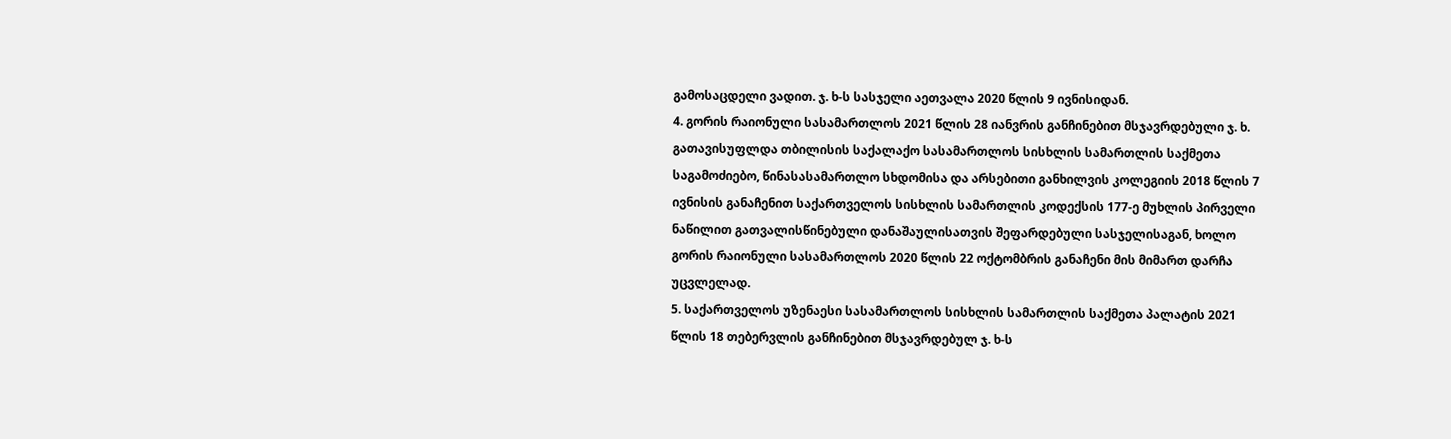გამოსაცდელი ვადით. ჯ. ხ-ს სასჯელი აეთვალა 2020 წლის 9 ივნისიდან.
4. გორის რაიონული სასამართლოს 2021 წლის 28 იანვრის განჩინებით მსჯავრდებული ჯ. ხ. გათავისუფლდა თბილისის საქალაქო სასამართლოს სისხლის სამართლის საქმეთა საგამოძიებო, წინასასამართლო სხდომისა და არსებითი განხილვის კოლეგიის 2018 წლის 7 ივნისის განაჩენით საქართველოს სისხლის სამართლის კოდექსის 177-ე მუხლის პირველი ნაწილით გათვალისწინებული დანაშაულისათვის შეფარდებული სასჯელისაგან, ხოლო გორის რაიონული სასამართლოს 2020 წლის 22 ოქტომბრის განაჩენი მის მიმართ დარჩა უცვლელად.
5. საქართველოს უზენაესი სასამართლოს სისხლის სამართლის საქმეთა პალატის 2021 წლის 18 თებერვლის განჩინებით მსჯავრდებულ ჯ. ხ-ს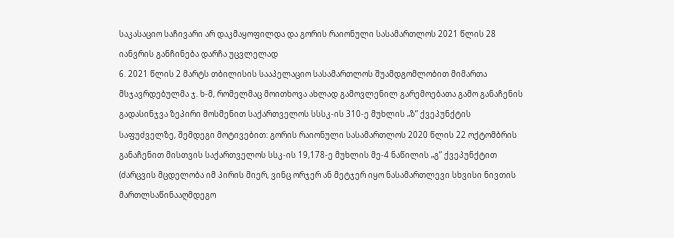საკასაციო საჩივარი არ დაკმაყოფილდა და გორის რაიონული სასამართლოს 2021 წლის 28 იანვრის განჩინება დარჩა უცვლელად
6. 2021 წლის 2 მარტს თბილისის სააპელაციო სასამართლოს შუამდგომლობით მიმართა მსჯავრდებულმა ჯ. ხ-მ, რომელმაც მოითხოვა ახლად გამოვლენილ გარემოებათა გამო განაჩენის გადასინჯვა ზეპირი მოსმენით საქართველოს სსსკ-ის 310-ე მუხლის „ზ“ ქვეპუნქტის საფუძველზე, შემდეგი მოტივებით: გორის რაიონული სასამართლოს 2020 წლის 22 ოქტომბრის განაჩენით მისთვის საქართველოს სსკ-ის 19,178-ე მუხლის მე-4 ნაწილის „გ“ ქვეპუნქტით (ძარცვის მცდელობა იმ პირის მიერ, ვინც ორჯერ ან მეტჯერ იყო ნასამართლევი სხვისი ნივთის მართლსაწინააღმდეგო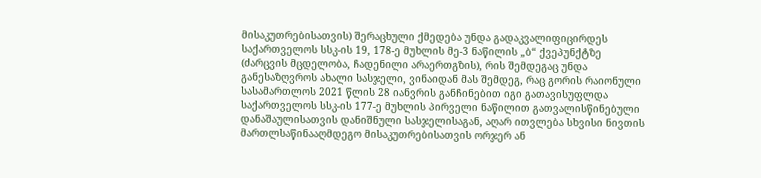მისაკუთრებისათვის) შერაცხული ქმედება უნდა გადაკვალიფიცირდეს საქართველოს სსკ-ის 19, 178-ე მუხლის მე-3 ნაწილის „ბ“ ქვეპუნქტზე (ძარცვის მცდელობა, ჩადენილი არაერთგზის), რის შემდეგაც უნდა განესაზღვროს ახალი სასჯელი, ვინაიდან მას შემდეგ, რაც გორის რაიონული სასამართლოს 2021 წლის 28 იანვრის განჩინებით იგი გათავისუფლდა საქართველოს სსკ-ის 177-ე მუხლის პირველი ნაწილით გათვალისწინებული დანაშაულისათვის დანიშნული სასჯელისაგან, აღარ ითვლება სხვისი ნივთის მართლსაწინააღმდეგო მისაკუთრებისათვის ორჯერ ან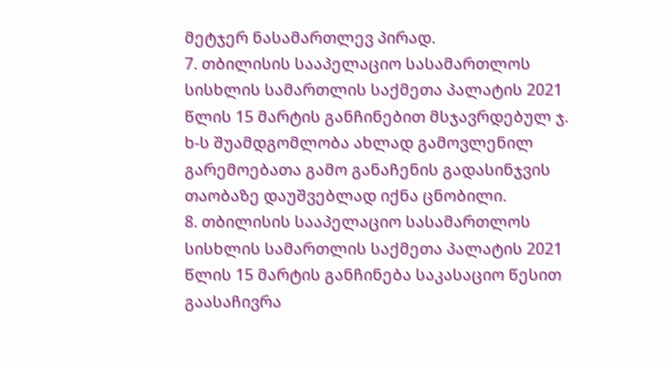მეტჯერ ნასამართლევ პირად.
7. თბილისის სააპელაციო სასამართლოს სისხლის სამართლის საქმეთა პალატის 2021 წლის 15 მარტის განჩინებით მსჯავრდებულ ჯ. ხ-ს შუამდგომლობა ახლად გამოვლენილ გარემოებათა გამო განაჩენის გადასინჯვის თაობაზე დაუშვებლად იქნა ცნობილი.
8. თბილისის სააპელაციო სასამართლოს სისხლის სამართლის საქმეთა პალატის 2021 წლის 15 მარტის განჩინება საკასაციო წესით გაასაჩივრა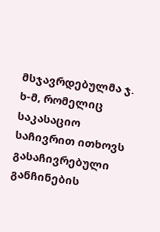მსჯავრდებულმა ჯ. ხ-მ, რომელიც საკასაციო საჩივრით ითხოვს გასაჩივრებული განჩინების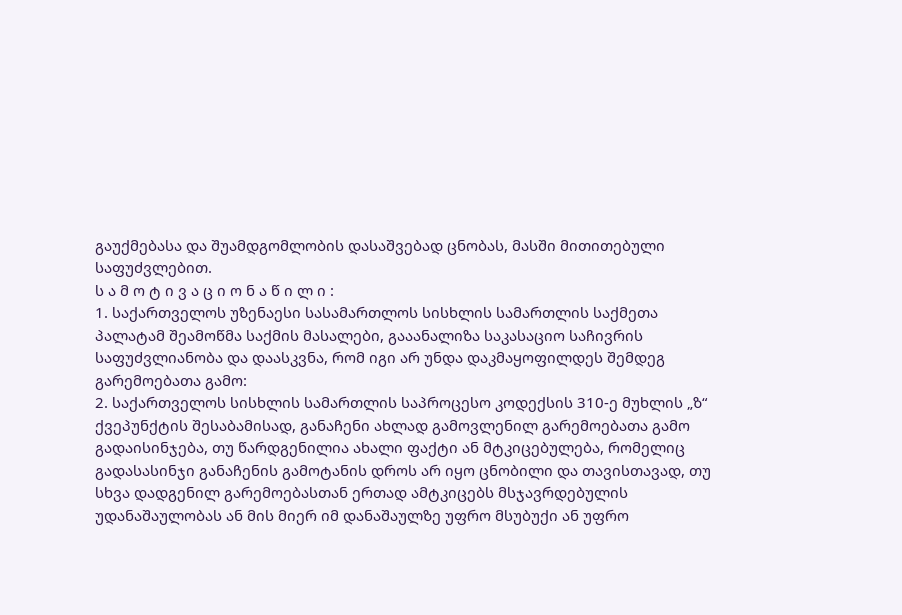გაუქმებასა და შუამდგომლობის დასაშვებად ცნობას, მასში მითითებული საფუძვლებით.
ს ა მ ო ტ ი ვ ა ც ი ო ნ ა წ ი ლ ი :
1. საქართველოს უზენაესი სასამართლოს სისხლის სამართლის საქმეთა პალატამ შეამოწმა საქმის მასალები, გააანალიზა საკასაციო საჩივრის საფუძვლიანობა და დაასკვნა, რომ იგი არ უნდა დაკმაყოფილდეს შემდეგ გარემოებათა გამო:
2. საქართველოს სისხლის სამართლის საპროცესო კოდექსის 310-ე მუხლის „ზ“ ქვეპუნქტის შესაბამისად, განაჩენი ახლად გამოვლენილ გარემოებათა გამო გადაისინჯება, თუ წარდგენილია ახალი ფაქტი ან მტკიცებულება, რომელიც გადასასინჯი განაჩენის გამოტანის დროს არ იყო ცნობილი და თავისთავად, თუ სხვა დადგენილ გარემოებასთან ერთად ამტკიცებს მსჯავრდებულის უდანაშაულობას ან მის მიერ იმ დანაშაულზე უფრო მსუბუქი ან უფრო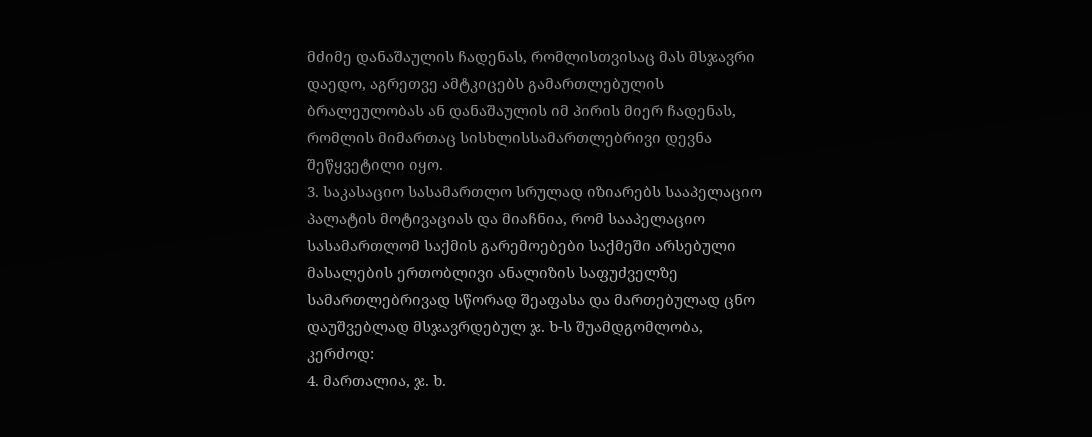მძიმე დანაშაულის ჩადენას, რომლისთვისაც მას მსჯავრი დაედო, აგრეთვე ამტკიცებს გამართლებულის ბრალეულობას ან დანაშაულის იმ პირის მიერ ჩადენას, რომლის მიმართაც სისხლისსამართლებრივი დევნა შეწყვეტილი იყო.
3. საკასაციო სასამართლო სრულად იზიარებს სააპელაციო პალატის მოტივაციას და მიაჩნია, რომ სააპელაციო სასამართლომ საქმის გარემოებები საქმეში არსებული მასალების ერთობლივი ანალიზის საფუძველზე სამართლებრივად სწორად შეაფასა და მართებულად ცნო დაუშვებლად მსჯავრდებულ ჯ. ხ-ს შუამდგომლობა, კერძოდ:
4. მართალია, ჯ. ხ.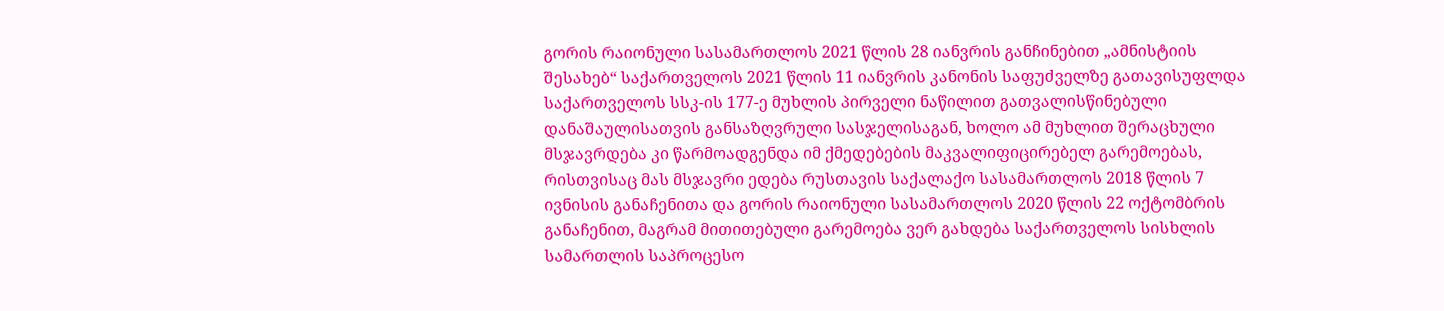გორის რაიონული სასამართლოს 2021 წლის 28 იანვრის განჩინებით „ამნისტიის შესახებ“ საქართველოს 2021 წლის 11 იანვრის კანონის საფუძველზე გათავისუფლდა საქართველოს სსკ-ის 177-ე მუხლის პირველი ნაწილით გათვალისწინებული დანაშაულისათვის განსაზღვრული სასჯელისაგან, ხოლო ამ მუხლით შერაცხული მსჯავრდება კი წარმოადგენდა იმ ქმედებების მაკვალიფიცირებელ გარემოებას, რისთვისაც მას მსჯავრი ედება რუსთავის საქალაქო სასამართლოს 2018 წლის 7 ივნისის განაჩენითა და გორის რაიონული სასამართლოს 2020 წლის 22 ოქტომბრის განაჩენით, მაგრამ მითითებული გარემოება ვერ გახდება საქართველოს სისხლის სამართლის საპროცესო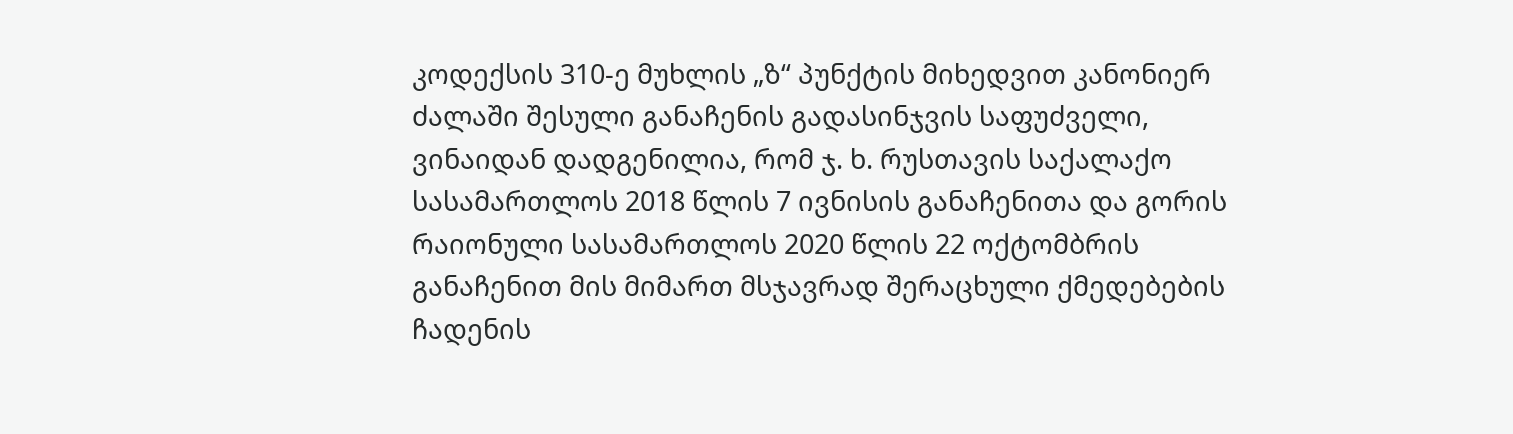კოდექსის 310-ე მუხლის „ზ“ პუნქტის მიხედვით კანონიერ ძალაში შესული განაჩენის გადასინჯვის საფუძველი, ვინაიდან დადგენილია, რომ ჯ. ხ. რუსთავის საქალაქო სასამართლოს 2018 წლის 7 ივნისის განაჩენითა და გორის რაიონული სასამართლოს 2020 წლის 22 ოქტომბრის განაჩენით მის მიმართ მსჯავრად შერაცხული ქმედებების ჩადენის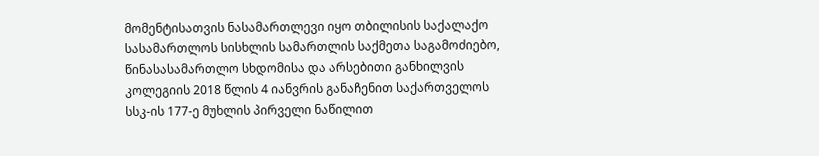მომენტისათვის ნასამართლევი იყო თბილისის საქალაქო სასამართლოს სისხლის სამართლის საქმეთა საგამოძიებო, წინასასამართლო სხდომისა და არსებითი განხილვის კოლეგიის 2018 წლის 4 იანვრის განაჩენით საქართველოს სსკ-ის 177-ე მუხლის პირველი ნაწილით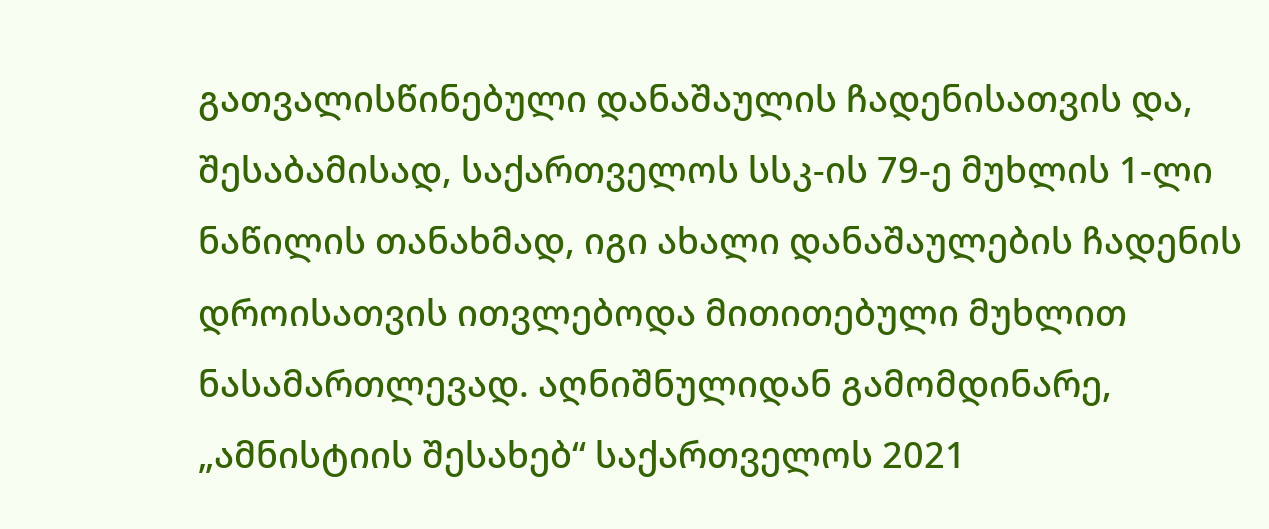გათვალისწინებული დანაშაულის ჩადენისათვის და, შესაბამისად, საქართველოს სსკ-ის 79-ე მუხლის 1-ლი ნაწილის თანახმად, იგი ახალი დანაშაულების ჩადენის დროისათვის ითვლებოდა მითითებული მუხლით ნასამართლევად. აღნიშნულიდან გამომდინარე, „ამნისტიის შესახებ“ საქართველოს 2021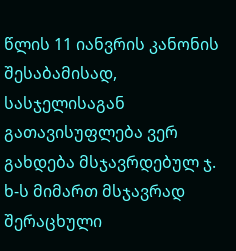წლის 11 იანვრის კანონის შესაბამისად, სასჯელისაგან გათავისუფლება ვერ გახდება მსჯავრდებულ ჯ. ხ-ს მიმართ მსჯავრად შერაცხული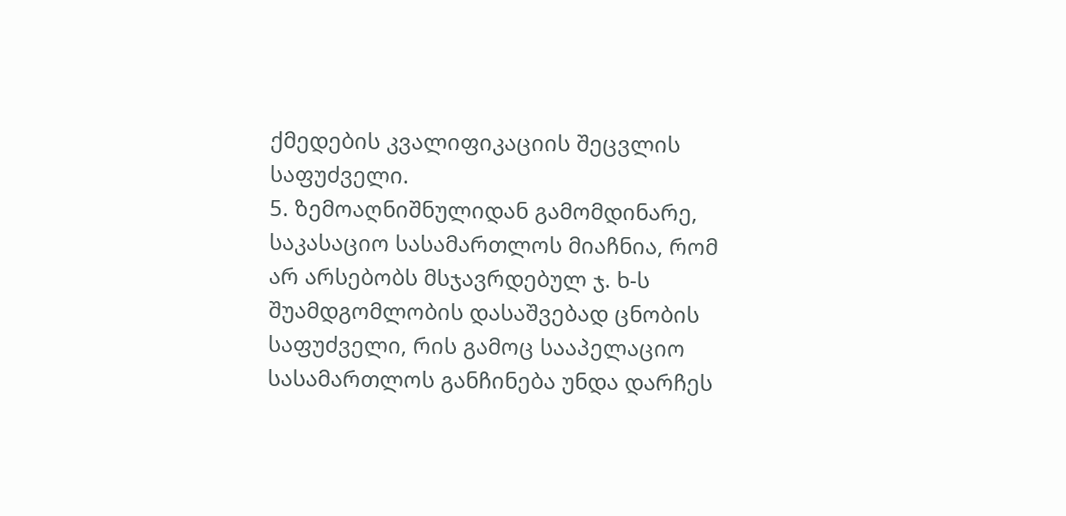ქმედების კვალიფიკაციის შეცვლის საფუძველი.
5. ზემოაღნიშნულიდან გამომდინარე, საკასაციო სასამართლოს მიაჩნია, რომ არ არსებობს მსჯავრდებულ ჯ. ხ-ს შუამდგომლობის დასაშვებად ცნობის საფუძველი, რის გამოც სააპელაციო სასამართლოს განჩინება უნდა დარჩეს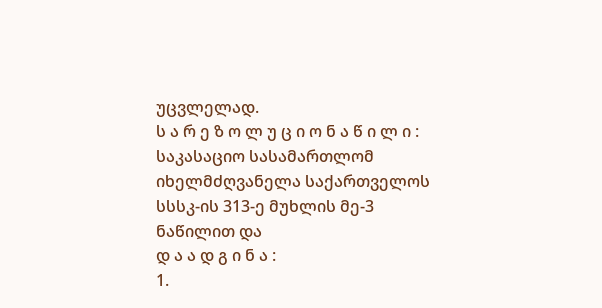უცვლელად.
ს ა რ ე ზ ო ლ უ ც ი ო ნ ა წ ი ლ ი :
საკასაციო სასამართლომ იხელმძღვანელა საქართველოს სსსკ-ის 313-ე მუხლის მე-3 ნაწილით და
დ ა ა დ გ ი ნ ა :
1.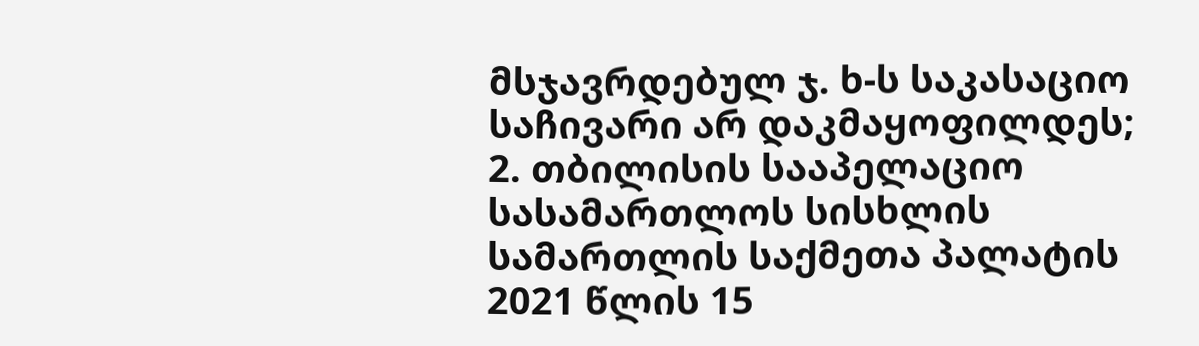მსჯავრდებულ ჯ. ხ-ს საკასაციო საჩივარი არ დაკმაყოფილდეს;
2. თბილისის სააპელაციო სასამართლოს სისხლის სამართლის საქმეთა პალატის 2021 წლის 15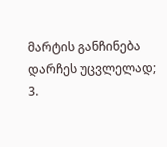მარტის განჩინება დარჩეს უცვლელად;
3.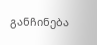განჩინება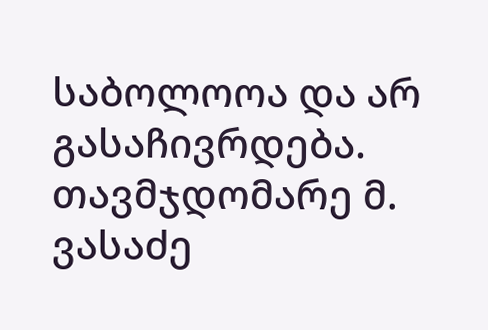საბოლოოა და არ გასაჩივრდება.
თავმჯდომარე მ. ვასაძე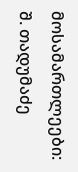მოსამართლეები: შ. თადუმაძე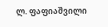ლ. ფაფიაშვილი